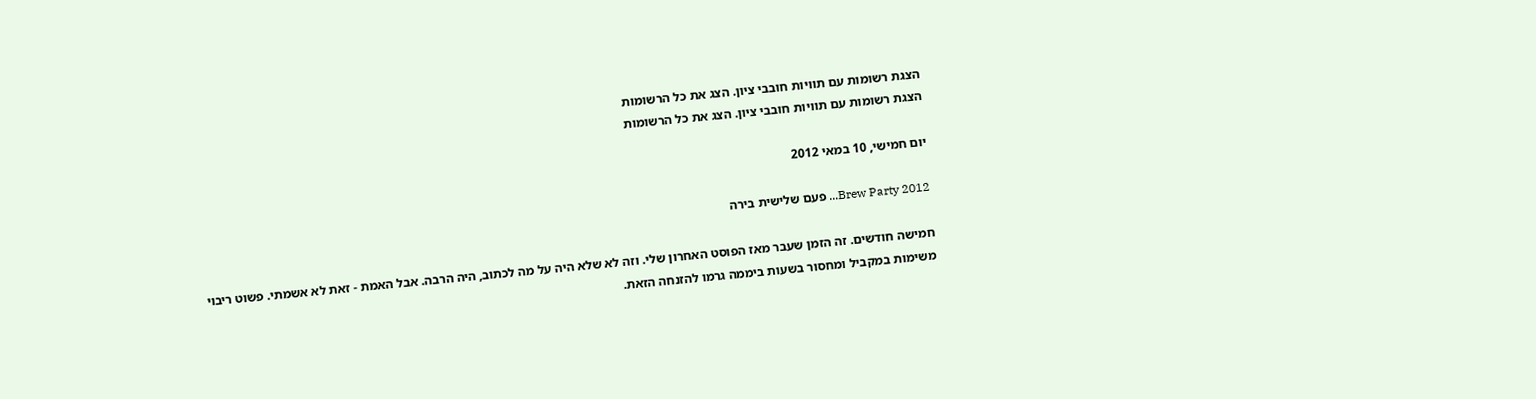הצגת רשומות עם תוויות חובבי ציון. הצג את כל הרשומות
הצגת רשומות עם תוויות חובבי ציון. הצג את כל הרשומות

יום חמישי, 10 במאי 2012

Brew Party 2012... פעם שלישית בירה

חמישה חודשים. זה הזמן שעבר מאז הפוסט האחרון שלי. וזה לא שלא היה על מה לכתוב, היה הרבה. אבל האמת - זאת לא אשמתי. פשוט ריבוי משימות במקביל ומחסור בשעות ביממה גרמו להזנחה הזאת.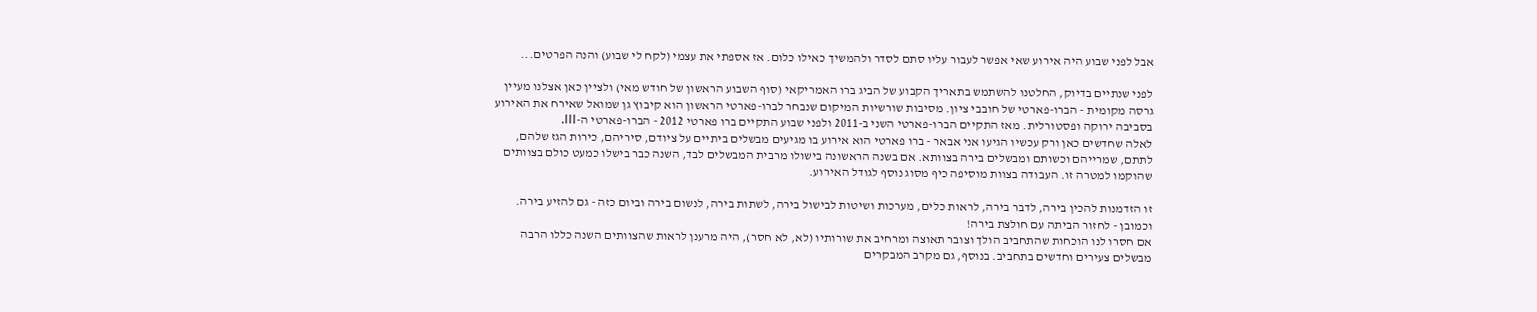אבל לפני שבוע היה אירוע שאי אפשר לעבור עליו סתם לסדר ולהמשיך כאילו כלום. אז אספתי את עצמי (לקח לי שבוע) והנה הפרטים...

לפני שנתיים בדיוק, החלטנו להשתמש בתאריך הקבוע של הביג ברו האמריקאי (סוף השבוע הראשון של חודש מאי) ולציין כאן אצלנו מעיין גרסה מקומית - הברו-פארטי של חובבי ציון. מסיבות שורשיות המיקום שנבחר לברו-פארטי הראשון הוא קיבוץ גן שמואל שאירח את האירוע בסביבה ירוקה ופסטורלית. מאז התקיים הברו-פארטי השני ב-2011 ולפני שבוע התקיים ברו פארטי 2012 - הברו-פארטי ה-III.
לאלה שחדשים כאן ורק עכשיו הגיעו אני אבאר - ברו פארטי הוא אירוע בו מגיעים מבשלים ביתיים על ציודם, סיריהם, כירות הגז שלהם, לתתם, שמרייהם וכשותם ומבשלים בירה בצוותא. אם בשנה הראשונה בישולו מרבית המבשלים לבד, השנה כבר בישלו כמעט כולם בצוותים שהוקמו למטרה זו. העבודה בצוות מוסיפה כיף מסוג נוסף לגודל האירוע.

זו הזדמנות להכין בירה, לדבר בירה, לראות כלים, מערכות ושיטות לבישול בירה, לשתות בירה, לנשום בירה וביום כזה - גם להזיע בירה. וכמובן - לחזור הביתה עם חולצת בירה!
אם חסרו לנו הוכחות שהתחביב הולך וצובר תאוצה ומרחיב את שורותיו (לא, לא חסר), היה מרענן לראות שהצוותים השנה כללו הרבה מבשלים צעירים וחדשים בתחביב. בנוסף, גם מקרב המבקרים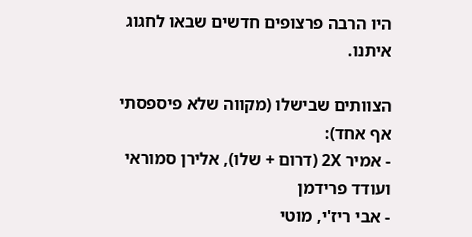היו הרבה פרצופים חדשים שבאו לחגוג איתנו.

הצוותים שבישלו (מקווה שלא פיספסתי אף אחד):
- אמיר 2X (דרום + שלו), אלירן סמוראי ועודד פרידמן
- אבי ריז'י, מוטי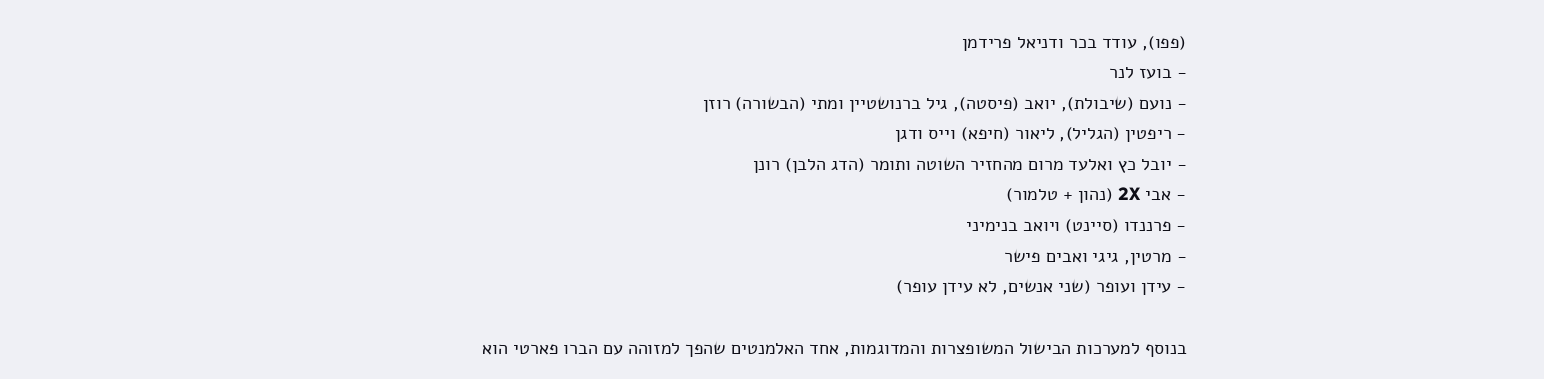(פפו), עודד בכר ודניאל פרידמן
- בועז לנר
- נועם (שיבולת), יואב (פיסטה), גיל ברנושטיין ומתי (הבשורה) רוזן
- ריפטין (הגליל), ליאור (חיפא) וייס ודגן
- יובל כץ ואלעד מרום מהחזיר השוטה ותומר (הדג הלבן) רונן
- אבי 2X (נהון + טלמור)
- פרננדו (סיינט) ויואב בנימיני
- מרטין, גיגי ואבים פישר
- עידן ועופר (שני אנשים, לא עידן עופר)

בנוסף למערכות הבישול המשופצרות והמדוגמות, אחד האלמנטים שהפך למזוהה עם הברו פארטי הוא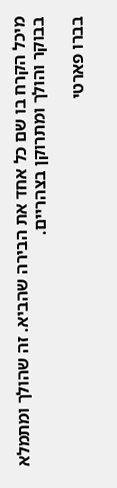מיכל הקרח בו שם כל אחד את הבירה שהביא. זה שהולך ומתמלא בבוקר והולך ומתרוקן בצהריים.

בברו פארטי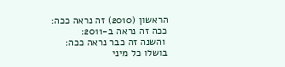הראשון (2010) זה נראה ככה:
ככה זה נראה ב-2011:
 והשנה זה כבר נראה ככה:
בושלו כל מיני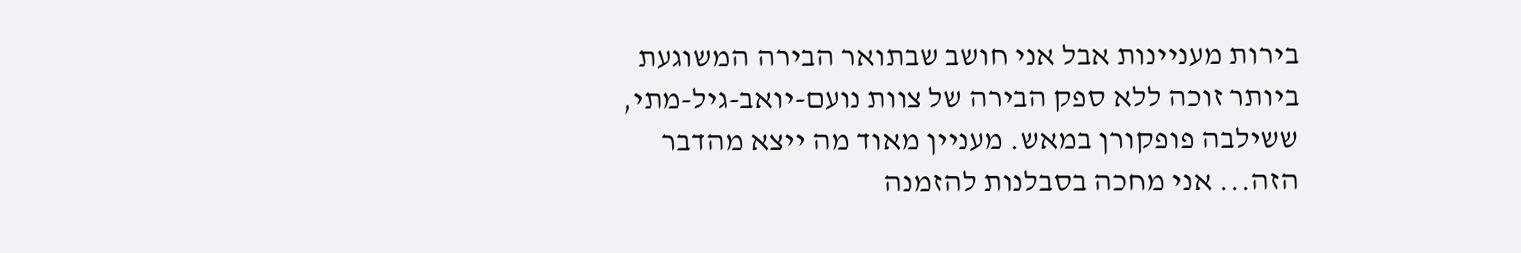בירות מעניינות אבל אני חושב שבתואר הבירה המשוגעת ביותר זוכה ללא ספק הבירה של צוות נועם-יואב-גיל-מתי, ששילבה פופקורן במאש. מעניין מאוד מה ייצא מהדבר הזה... אני מחכה בסבלנות להזמנה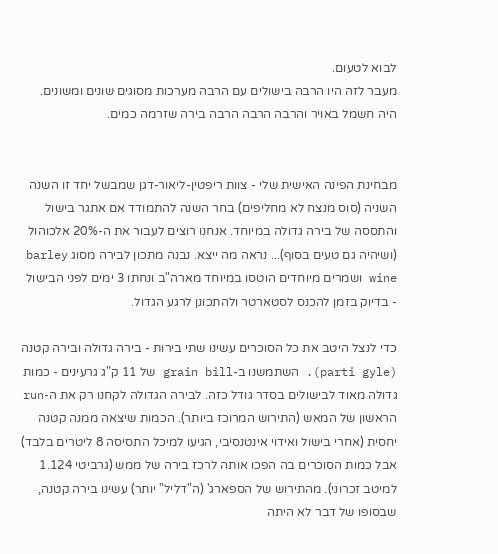לבוא לטעום.
מעבר לזה היו הרבה בישולים עם הרבה מערכות מסוגים שונים ומשונים. היה חשמל באויר והרבה הרבה הרבה בירה שזרמה כמים.


מבחינת הפינה האישית שלי - צוות ריפטין-ליאור-דגן שמבשל יחד זו השנה השניה (סוס מנצח לא מחליפים) בחר השנה להתמודד אם אתגר בישול והתססה של בירה גדולה במיוחד. אנחנו רוצים לעבור את ה-20% אלכוהול (ושיהיה גם טעים בסוף)... נראה מה ייצא. נבנה מתכון לבירה מסוג barley wine ושמרים מיוחדים הוטסו במיוחד מארה"ב ונחתו 3 ימים לפני הבישול - בדיוק בזמן להכנס לסטארטר ולהתכונן לרגע הגדול.

כדי לנצל היטב את כל הסוכרים עשינו שתי בירות - בירה גדולה ובירה קטנה (parti gyle). השתמשנו ב-grain bill של 11 ק"ג גרעינים - כמות גדולה מאוד לבישולים בסדר גודל כזה. לבירה הגדולה לקחנו רק את ה-run הראשון של המאש (התירוש המרוכז ביותר). הכמות שיצאה ממנה קטנה יחסית (אחרי בישול ואידוי אינטנסיבי, הגיעו למיכל התסיסה 8 ליטרים בלבד) אבל כמות הסוכרים בה הפכו אותה לרכז בירה של ממש (גרביטי 1.124 למיטב זכרוני). מהתירוש של הספארג' (ה"דליל" יותר) עשינו בירה קטנה, שבסופו של דבר לא היתה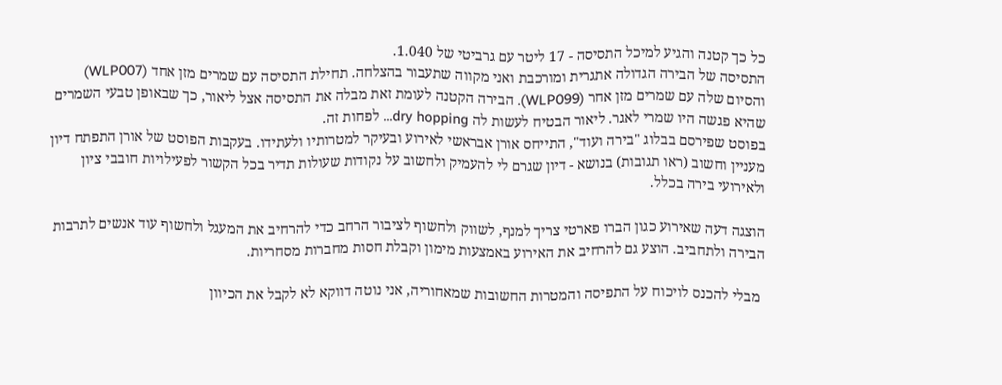כל כך קטנה והגיע למיכל התסיסה - 17 ליטר עם גרביטי של 1.040.
התסיסה של הבירה הגדולה אתגרית ומורכבת ואני מקווה שתעבור בהצלחה. תחילת התסיסה עם שמרים מזן אחד (WLP007) והסיום שלה עם שמרים מזן אחר (WLP099). הבירה הקטנה לעומת זאת מבלה את התסיסה אצל ליאור, כך שבאופן טבעי השמרים שהיא פגשה היו שמרי לאגר. ליאור הבטיח לעשות לה dry hopping... לפחות זה.
בפוסט שפירסם בבלוג "בירה ועוד", התייחס אורן אבראשי לאירוע ובעיקר למטרותיו ולעתידו. בעקבות הפוסט של אורן התפתח דיון מעניין וחשוב (ראו תגובות) בנושא - דיון שגרם לי להעמיק ולחשוב על נקודות שעולות תדיר בכל הקשור לפעילויות חובבי ציון ולאירועי בירה בכלל.

הוצגה דעה שאירוע כגון הברו פארטי צריך למנף, לשווק ולחשוף לציבור הרחב כדי להרחיב את המעגל ולחשוף עוד אנשים לתרבות הבירה ולתחביב. הוצע גם להרחיב את האירוע באמצעות מימון וקבלת חסות מחברות מסחריות.

 מבלי להכנס לויכוח על התפיסה והמטרות החשובות שמאחוריה, אני נוטה דווקא לא לקבל את הכיוון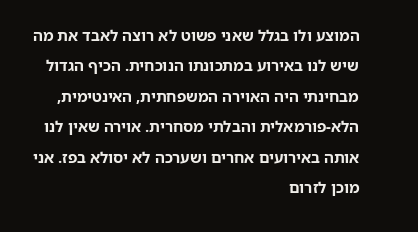המוצע ולו בגלל שאני פשוט לא רוצה לאבד את מה שיש לנו באירוע במתכונתו הנוכחית. הכיף הגדול מבחינתי היה האוירה המשפחתית, האינטימית, הלא-פורמאלית והבלתי מסחרית. אוירה שאין לנו אותה באירועים אחרים ושערכה לא יסולא בפז. אני מוכן לזרום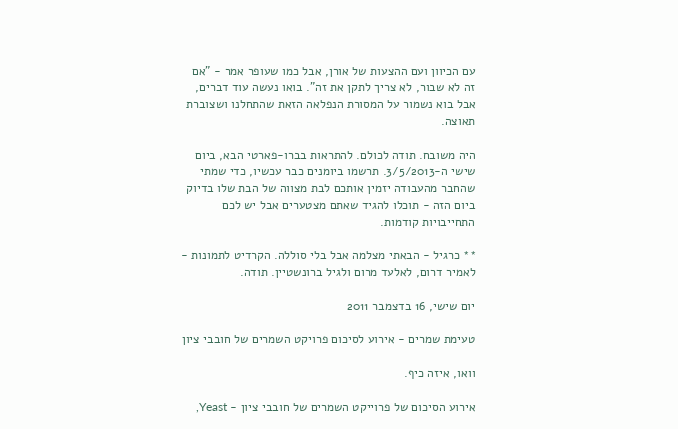עם הכיוון ועם ההצעות של אורן, אבל כמו שעופר אמר - "אם זה לא שבור, לא צריך לתקן את זה". בואו נעשה עוד דברים, אבל בוא נשמור על המסורת הנפלאה הזאת שהתחלנו ושצוברת תאוצה.

היה משובח. תודה לכולם. להתראות בברו-פארטי הבא, ביום שישי ה-3/5/2013. תרשמו ביומנים כבר עכשיו, כדי שמתי שהחבר מהעבודה יזמין אותכם לבת מצווה של הבת שלו בדיוק ביום הזה - תוכלו להגיד שאתם מצטערים אבל יש לכם התחייבויות קודמות.

** כרגיל - הבאתי מצלמה אבל בלי סוללה. הקרדיט לתמונות - לאמיר דרום, לאלעד מרום ולגיל ברונשטיין. תודה.

יום שישי, 16 בדצמבר 2011

טעימת שמרים - אירוע לסיכום פרויקט השמרים של חובבי ציון

וואו, איזה כיף.

אירוע הסיכום של פרוייקט השמרים של חובבי ציון - Yeast,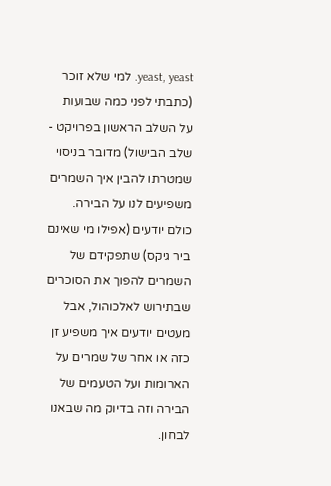yeast, yeast. למי שלא זוכר (כתבתי לפני כמה שבועות על השלב הראשון בפרויקט - שלב הבישול) מדובר בניסוי שמטרתו להבין איך השמרים משפיעים לנו על הבירה. כולם יודעים (אפילו מי שאינם ביר גיקס) שתפקידם של השמרים להפוך את הסוכרים שבתירוש לאלכוהול, אבל מעטים יודעים איך משפיע זן כזה או אחר של שמרים על הארומות ועל הטעמים של הבירה וזה בדיוק מה שבאנו לבחון.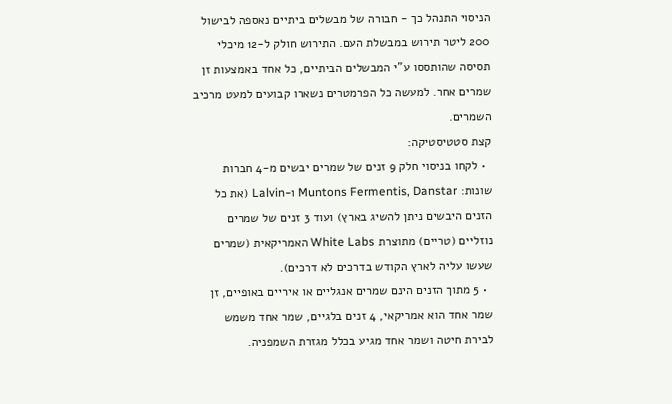הניסוי התנהל כך - חבורה של מבשלים ביתיים נאספה לבישול 200 ליטר תירוש במבשלת העם. התירוש חולק ל-12 מיכלי תסיסה שהותססו ע"י המבשלים הביתיים, כל אחד באמצעות זן שמרים אחר. למעשה כל הפרמטרים נשארו קבועים למעט מרכיב השמרים.
קצת סטטיסטיקה:
  • לקחו בניסוי חלק 9 זנים של שמרים יבשים מ-4 חברות שונות: Muntons Fermentis, Danstar ו-Lalvin (את כל הזנים היבשים ניתן להשיג בארץ) ועוד 3 זנים של שמרים נוזליים (טריים) מתוצרת White Labs האמריקאית (שמרים שעשו עליה לארץ הקודש בדרכים לא דרכים).
  • 5 מתוך הזנים הינם שמרים אנגליים או איריים באופיים, זן שמר אחד הוא אמריקאי, 4 זנים בלגיים, שמר אחד משמש לבירת חיטה ושמר אחד מגיע בכלל מגזרת השמפניה.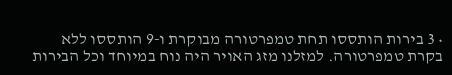• 3 בירות הותססו תחת טמפרטורה מבוקרת ו-9 הותססו ללא בקרת טמפרטורה. למזלנו מזג האויר היה נוח במיוחד וכל הבירות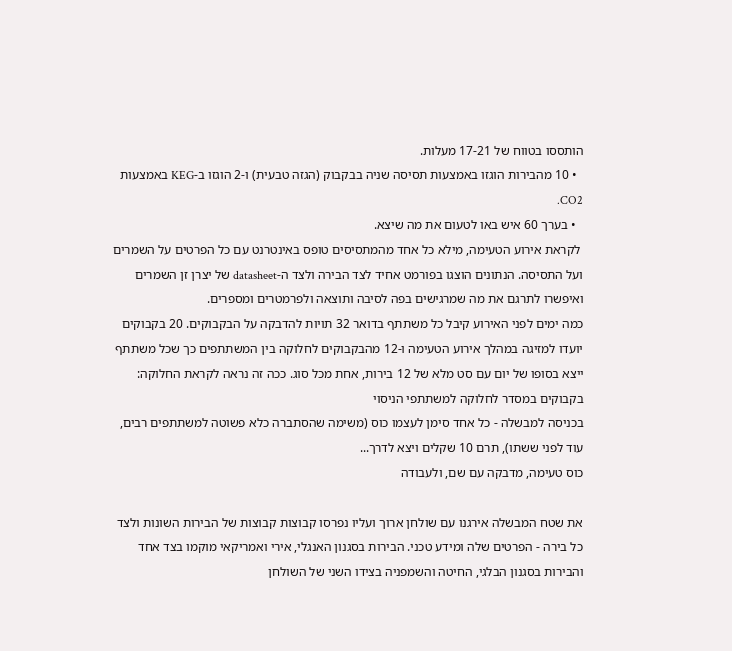הותססו בטווח של 17-21 מעלות.
  • 10 מהבירות הוגזו באמצעות תסיסה שניה בבקבוק (הגזה טבעית) ו-2 הוגזו ב-KEG באמצעות CO2.
  • בערך 60 איש באו לטעום את מה שיצא.
 לקראת אירוע הטעימה, מילא כל אחד מהמתסיסים טופס באינטרנט עם כל הפרטים על השמרים ועל התסיסה. הנתונים הוצגו בפורמט אחיד לצד הבירה ולצד ה-datasheet של יצרן זן השמרים ואיפשרו לתרגם את מה שמרגישים בפה לסיבה ותוצאה ולפרמטרים ומספרים.
כמה ימים לפני האירוע קיבל כל משתתף בדואר 32 תויות להדבקה על הבקבוקים. 20 בקבוקים יועדו למזיגה במהלך אירוע הטעימה ו-12 מהבקבוקים לחלוקה בין המשתתפים כך שכל משתתף ייצא בסופו של יום עם סט מלא של 12 בירות, אחת מכל סוג. ככה זה נראה לקראת החלוקה:
בקבוקים במסדר לחלוקה למשתתפי הניסוי
בכניסה למבשלה - כל אחד סימן לעצמו כוס (משימה שהסתברה כלא פשוטה למשתתפים רבים, עוד לפני ששתו), תרם 10 שקלים ויצא לדרך...
כוס טעימה, מדבקה עם שם, ולעבודה

את שטח המבשלה אירגנו עם שולחן ארוך ועליו נפרסו קבוצות קבוצות של הבירות השונות ולצד כל בירה - הפרטים שלה ומידע טכני. הבירות בסגנון האנגלי, אירי ואמריקאי מוקמו בצד אחד והבירות בסגנון הבלגי, החיטה והשמפניה בצידו השני של השולחן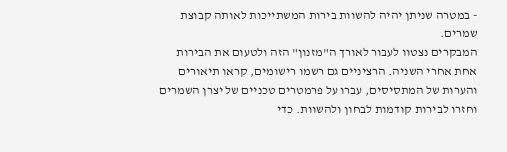- במטרה שניתן יהיה להשוות בירות המשתייכות לאותה קבוצת שמרים.
המבקרים נצטוו לעבור לאורך ה"מזנון" הזה ולטעום את הבירות אחת אחרי השניה. הרציניים גם רשמו רישומים, קראו תיאורים והערות של המתסיסים, עברו על פרמטרים טכניים של יצרן השמרים וחזרו לבירות קודמות לבחון ולהשוות. כדי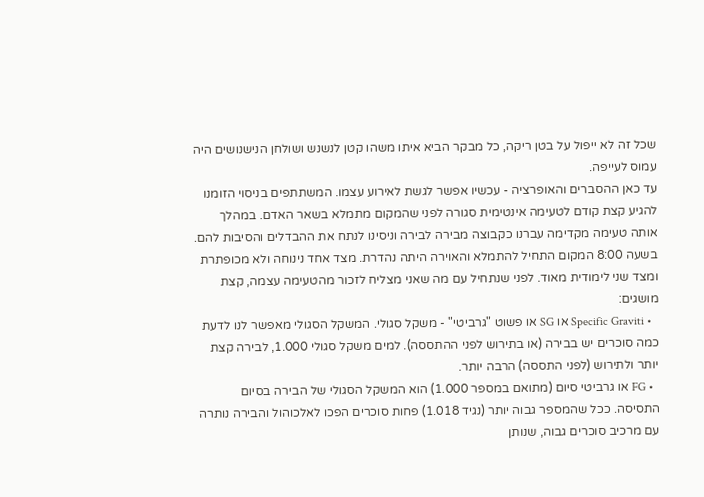שכל זה לא ייפול על בטן ריקה, כל מבקר הביא איתו משהו קטן לנשנש ושולחן הנישנושים היה עמוס לעייפה.
עד כאן ההסברים והאופרציה - עכשיו אפשר לגשת לאירוע עצמו. המשתתפים בניסוי הזומנו להגיע קצת קודם לטעימה אינטימית סגורה לפני שהמקום מתמלא בשאר האדם. במהלך אותה טעימה מקדימה עברנו כקבוצה מבירה לבירה וניסינו לנתח את ההבדלים והסיבות להם.
בשעה 8:00 המקום התחיל להתמלא והאוירה היתה נהדרת. מצד אחד נינוחה ולא מכופתרת ומצד שני לימודית מאוד. לפני שנתחיל עם מה שאני מצליח לזכור מהטעימה עצמה, קצת מושגים:
  • Specific Graviti או SG או פשוט "גרביטי" - משקל סגולי. המשקל הסגולי מאפשר לנו לדעת כמה סוכרים יש בבירה (או בתירוש לפני ההתססה). למים משקל סגולי 1.000, לבירה קצת יותר ולתירוש (לפני התססה) הרבה יותר.
  • FG או גרביטי סיום (מתואם במספר 1.000) הוא המשקל הסגולי של הבירה בסיום התסיסה. ככל שהמספר גבוה יותר (נגיד 1.018) פחות סוכרים הפכו לאלכוהול והבירה נותרה עם מרכיב סוכרים גבוה, שנותן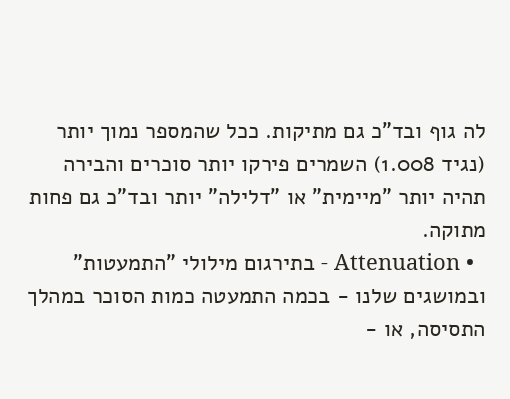לה גוף ובד"כ גם מתיקות. ככל שהמספר נמוך יותר (נגיד 1.008) השמרים פירקו יותר סוכרים והבירה תהיה יותר "מיימית" או "דלילה" יותר ובד"כ גם פחות מתוקה.
  • Attenuation - בתירגום מילולי "התמעטות" ובמושגים שלנו - בכמה התמעטה כמות הסוכר במהלך התסיסה, או -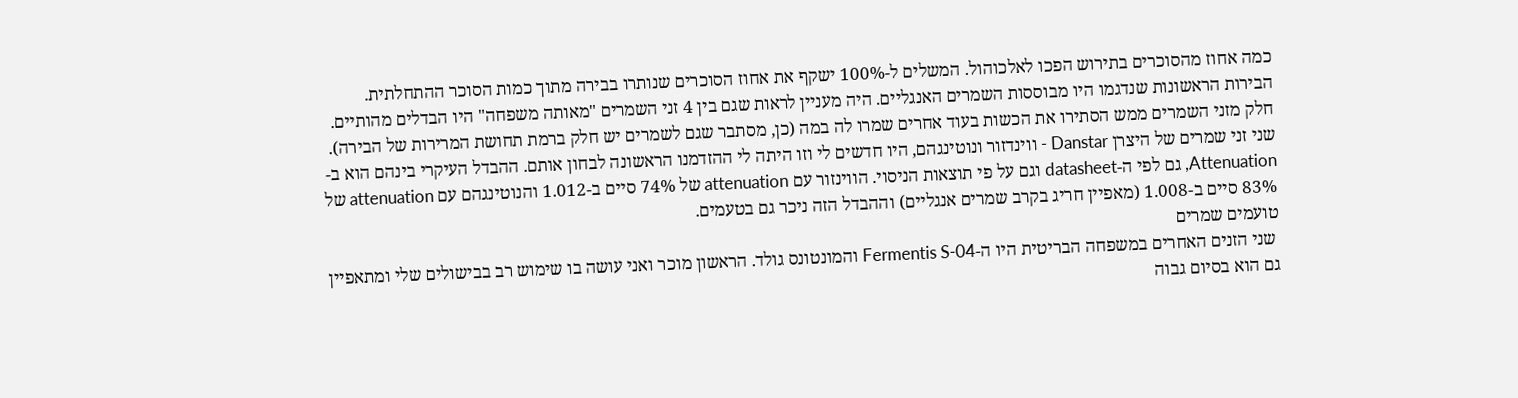כמה אחוז מהסוכרים בתירוש הפכו לאלכוהול. המשלים ל-100% ישקף את אחוז הסוכרים שנותרו בבירה מתוך כמות הסוכר ההתחלתית.
הבירות הראשונות שנדגמו היו מבוססות השמרים האנגליים. היה מעניין לראות שגם בין 4 זני השמרים "מאותה משפחה" היו הבדלים מהותיים. חלק מזני השמרים ממש הסתירו את הכשות בעוד אחרים שמרו לה במה (כן, מסתבר שגם לשמרים יש חלק ברמת תחושת המרירות של הבירה). שני זני שמרים של היצרן Danstar - ווינדזור ונוטינגהם, היו חדשים לי וזו היתה לי ההזדמנו הראשונה לבחון אותם. ההבדל העיקרי בינהם הוא ב-Attenuation, גם לפי ה-datasheet וגם על פי תוצאות הניסוי. הווינזור עם attenuation של 74% סיים ב-1.012 והנוטינגהם עם attenuation של 83% סיים ב-1.008 (מאפיין חריג בקרב שמרים אנגליים) וההבדל הזה ניכר גם בטעמים.
טועמים שמרים
 שני הזנים האחרים במשפחה הבריטית היו ה-Fermentis S-04 והמונטונס גולד. הראשון מוכר ואני עושה בו שימוש רב בבישולים שלי ומתאפיין גם הוא בסיום גבוה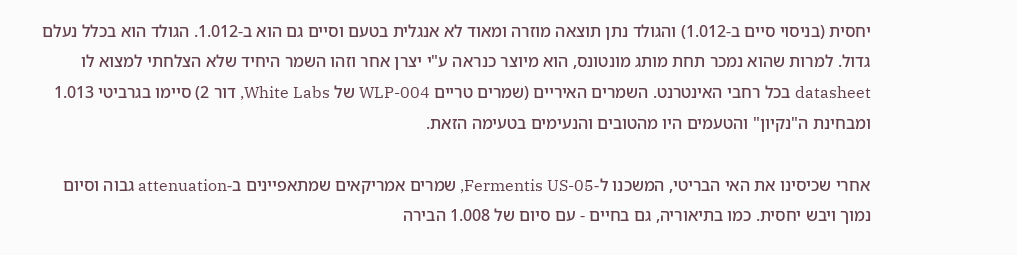יחסית (בניסוי סיים ב-1.012) והגולד נתן תוצאה מוזרה ומאוד לא אנגלית בטעם וסיים גם הוא ב-1.012. הגולד הוא בכלל נעלם גדול. למרות שהוא נמכר תחת מותג מונטונס, הוא מיוצר כנראה ע"י יצרן אחר וזהו השמר היחיד שלא הצלחתי למצוא לו datasheet בכל רחבי האינטרנט. השמרים האיריים (שמרים טריים WLP-004 של White Labs, דור 2) סיימו בגרביטי 1.013 ומבחינת ה"נקיון" והטעמים היו מהטובים והנעימים בטעימה הזאת.

אחרי שכיסינו את האי הבריטי, המשכנו ל-Fermentis US-05, שמרים אמריקאים שמתאפיינים ב-attenuation גבוה וסיום נמוך ויבש יחסית. כמו בתיאוריה, גם בחיים - עם סיום של 1.008 הבירה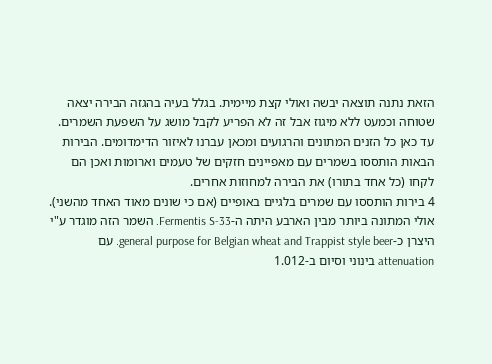הזאת נתנה תוצאה יבשה ואולי קצת מיימית. בגלל בעיה בהגזה הבירה יצאה שטוחה וכמעט ללא מיגוז אבל זה לא הפריע לקבל מושג על השפעת השמרים.
עד כאן כל הזנים המתונים והרגועים ומכאן עברנו לאיזור הדימדומים. הבירות הבאות הותססו בשמרים עם מאפיינים חזקים של טעמים וארומות ואכן הם לקחו (כל אחד בתורו) את הבירה למחוזות אחרים.
4 בירות הותססו עם שמרים בלגיים באופיים (אם כי שונים מאוד האחד מהשני). אולי המתונה ביותר מבין הארבע היתה ה-Fermentis S-33. השמר הזה מוגדר ע"י היצרן כ-general purpose for Belgian wheat and Trappist style beer. עם attenuation בינוני וסיום ב-1.012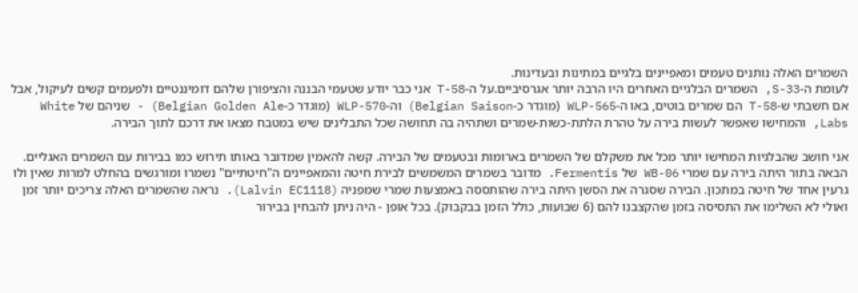השמרים האלה נותנים טעמים ומאפיינים בלגיים במתינות ובעדינות.
לעומת ה-S-33, השמרים הבלגיים האחרים היו הרבה יותר אגרסיביים.על ה-T-58 אני כבר יודע שטעמי הבננה והציפורן שלהם דומיננטיים ולפעמים קשים לעיקול, אבל אם חשבתי ש-T-58 הם שמרים בוטים, באו ה-WLP-565 (מוגדר כ-Belgian Saison) וה-WLP-570 (מוגדר כ-Belgian Golden Ale) - שניהם של White Labs, והמחישו שאפשר לעשות בירה על טהרת הלתת-כשות-שמרים ושתהיה בה תחושה שכל התבלינים שיש במטבח מצאו את דרכם לתוך הבירה.

אני חושב שהבלגיות המחישו יותר מכל את משקלם של השמרים בארומות ובטעמים של הבירה. קשה להאמין שמדובר באותו תירוש כמו בבירות עם השמרים האגליים.
הבאה בתור היתה בירה עם שמרי WB-06 של Fermentis. מדובר בשמרים המשמשים לבירת חיטה והמאפיינים ה"חיטתיים" נשמרו ומורגשים בהחלט למרות שאין ולו גרעין אחד של חיטה במתכון. הבירה שסגרה את הסשן היתה בירה שהותססה באמצעות שמרי שמפניה (Lalvin EC1118). נראה שהשמרים האלה צריכים יותר זמן ואולי לא השלימו את התסיסה בזמן שהקצבנו להם (6 שבועות, כולל הזמן בבקבוק). בכל אופן - היה ניתן להבחין בבירור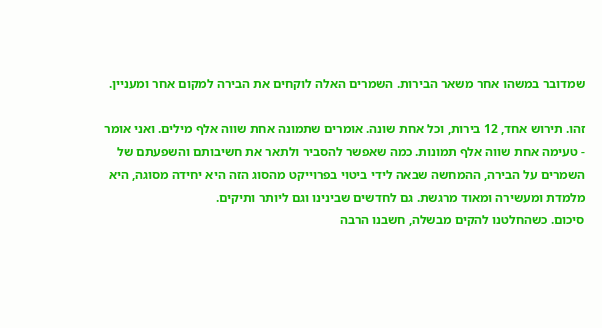שמדובר במשהו אחר משאר הבירות. השמרים האלה לוקחים את הבירה למקום אחר ומעניין.

זהו. תירוש אחד, 12 בירות, וכל אחת שונה. אומרים שתמונה אחת שווה אלף מילים. ואני אומר - טעימה אחת שווה אלף תמונות. כמה שאפשר להסביר ולתאר את חשיבותם והשפעתם של השמרים על הבירה, ההמחשה שבאה לידי ביטוי בפרוייקט מהסוג הזה היא יחידה מסוגה, היא מלמדת ומעשירה ומאוד מרגשת. גם לחדשים שבינינו וגם ליותר ותיקים.
סיכום. כשהחלטנו להקים מבשלה, חשבנו הרבה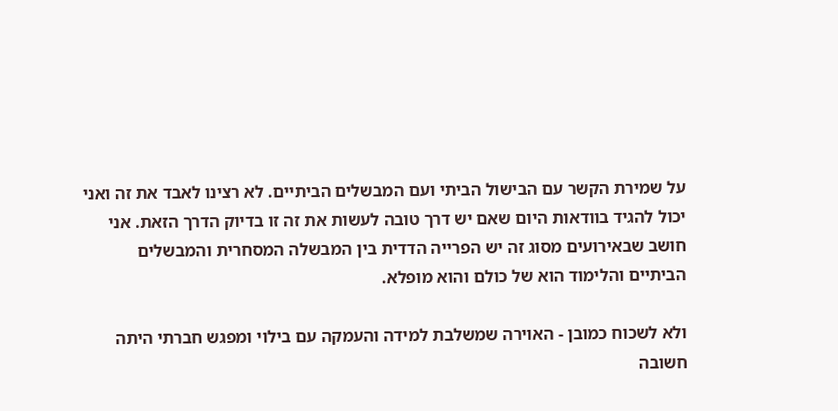על שמירת הקשר עם הבישול הביתי ועם המבשלים הביתיים. לא רצינו לאבד את זה ואני יכול להגיד בוודאות היום שאם יש דרך טובה לעשות את זה זו בדיוק הדרך הזאת. אני חושב שבאירועים מסוג זה יש הפרייה הדדית בין המבשלה המסחרית והמבשלים הביתיים והלימוד הוא של כולם והוא מופלא.

ולא לשכוח כמובן - האוירה שמשלבת למידה והעמקה עם בילוי ומפגש חברתי היתה חשובה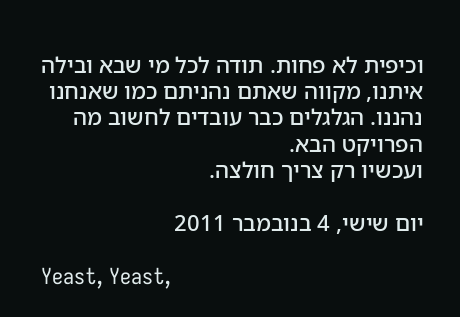וכיפית לא פחות. תודה לכל מי שבא ובילה איתנו, מקווה שאתם נהניתם כמו שאנחנו נהננו. הגלגלים כבר עובדים לחשוב מה הפרויקט הבא.
ועכשיו רק צריך חולצה.

יום שישי, 4 בנובמבר 2011

Yeast, Yeast,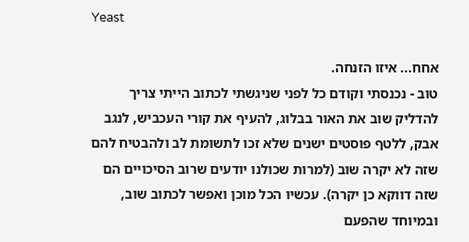Yeast

אחח... איזו הזנחה.
טוב - נכנסתי וקודם כל לפני שניגשתי לכתוב הייתי צריך להדליק שוב את האור בבלוג, להעיף את קורי העכביש, לנגב אבק, ללטף פוסטים ישנים שלא זכו לתשומת לב ולהבטיח להם שזה לא יקרה שוב (למרות שכולנו יודעים שרוב הסיכויים הם שזה דווקא כן יקרה). עכשיו הכל מוכן ואפשר לכתוב שוב, ובמיוחד שהפעם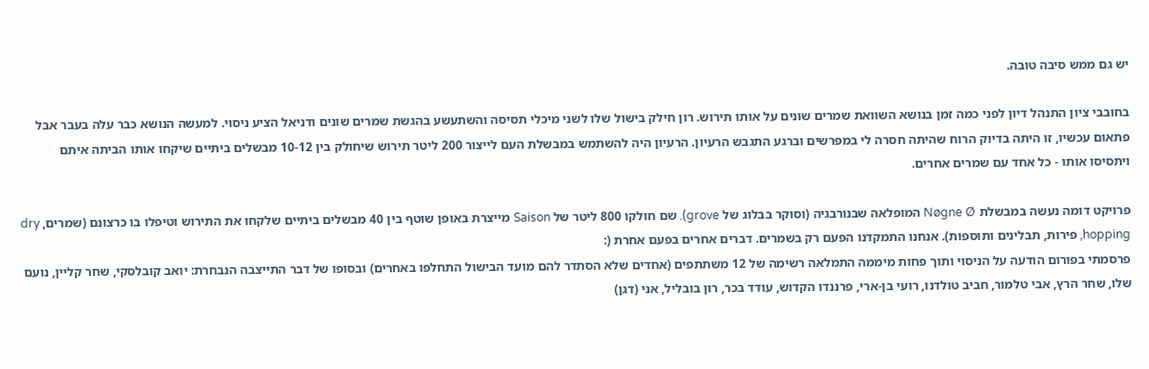יש גם ממש סיבה טובה.

בחובבי ציון התנהל דיון לפני כמה זמן בנושא השוואת שמרים שונים על אותו תירוש. רון חילק בישול שלו לשני מיכלי תסיסה והשתעשע בהגשת שמרים שונים ודניאל הציע ניסוי. למעשה הנושא כבר עלה בעבר אבל פתאום עכשיו, זו היתה בדיוק הרוח שהיתה חסרה לי במפרשים וברגע התגבש הרעיון. הרעיון היה להשתמש במבשלת העם לייצור 200 ליטר תירוש שיחולק בין 10-12 מבשלים ביתיים שיקחו אותו הביתה איתם ויתסיסו אותו - כל אחד עם שמרים אחרים.

פרויקט דומה נעשה במבשלת Nøgne Ø המופלאה שבנורבגיה (וסוקר בבלוג של grove). שם חולקו 800 ליטר של Saison מייצרת באופן שוטף בין 40 מבשלים ביתיים שלקחו את התירוש וטיפלו בו כרצונם (שמרים, dry hopping, פירות, תבלינים ותוספות). אנחנו התמקדנו הפעם רק בשמרים. דברים אחרים בפעם אחרת (:
פרסמתי בפורום הודעה על הניסוי ותוך פחות מיממה התמלאה רשימה של 12 משתתפים (אחדים שלא הסתדר להם מועד הבישול התחלפו באחרים) ובסופו של דבר התייצבה הנבחרת: יואב קובלסקי, שחר קליין, נועם שלו, שחר הרץ, אבי טלמור, חביב טולדנו, רועי בן-ארי, פרננדו הקדוש, עודד בכר, רון בובליל, אני (דגן)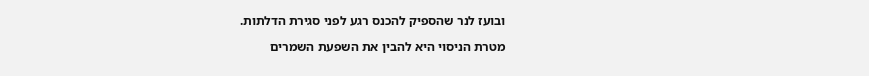ובועז לנר שהספיק להכנס רגע לפני סגירת הדלתות.

מטרת הניסוי היא להבין את השפעת השמרים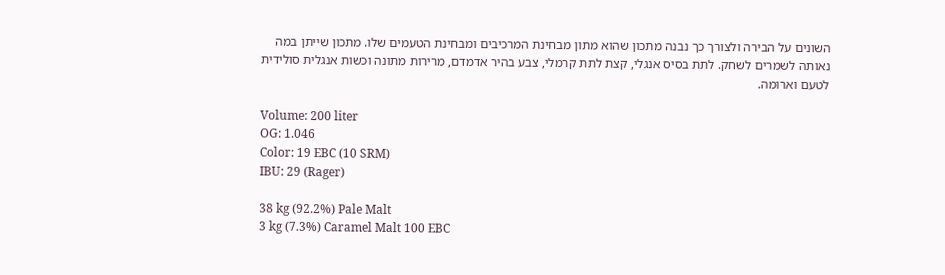השונים על הבירה ולצורך כך נבנה מתכון שהוא מתון מבחינת המרכיבים ומבחינת הטעמים שלו. מתכון שייתן במה נאותה לשמרים לשחק. לתת בסיס אנגלי, קצת לתת קרמלי, צבע בהיר אדמדם, מרירות מתונה וכשות אנגלית סולידית לטעם וארומה.

Volume: 200 liter
OG: 1.046
Color: 19 EBC (10 SRM)
IBU: 29 (Rager)

38 kg (92.2%) Pale Malt
3 kg (7.3%) Caramel Malt 100 EBC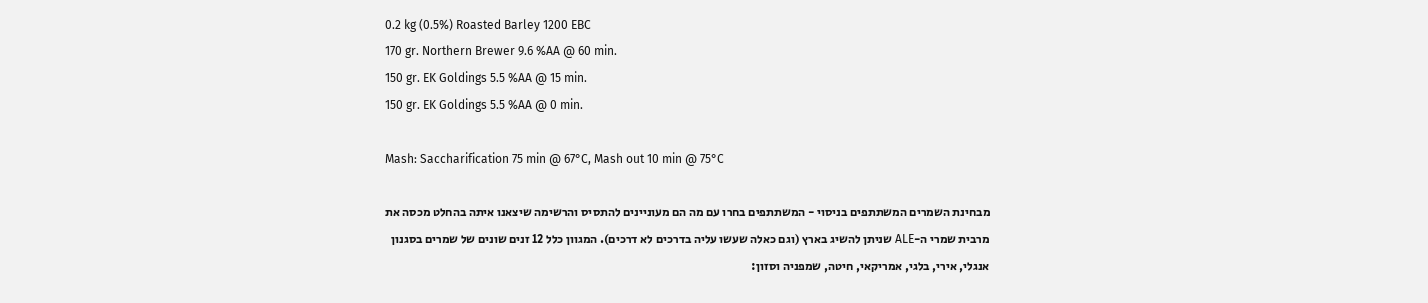0.2 kg (0.5%) Roasted Barley 1200 EBC
170 gr. Northern Brewer 9.6 %AA @ 60 min.
150 gr. EK Goldings 5.5 %AA @ 15 min.
150 gr. EK Goldings 5.5 %AA @ 0 min.

Mash: Saccharification 75 min @ 67°C, Mash out 10 min @ 75°C

מבחינת השמרים המשתתפים בניסוי - המשתתפים בחרו עם מה הם מעוניינים להתסיס והרשימה שיצאנו איתה בהחלט מכסה את מרבית שמרי ה-ALE שניתן להשיג בארץ (וגם כאלה שעשו עליה בדרכים לא דרכים). המגוון כלל 12 זנים שונים של שמרים בסגנון אנגלי, אירי, בלגי, אמריקאי, חיטה, שמפניה וסזון: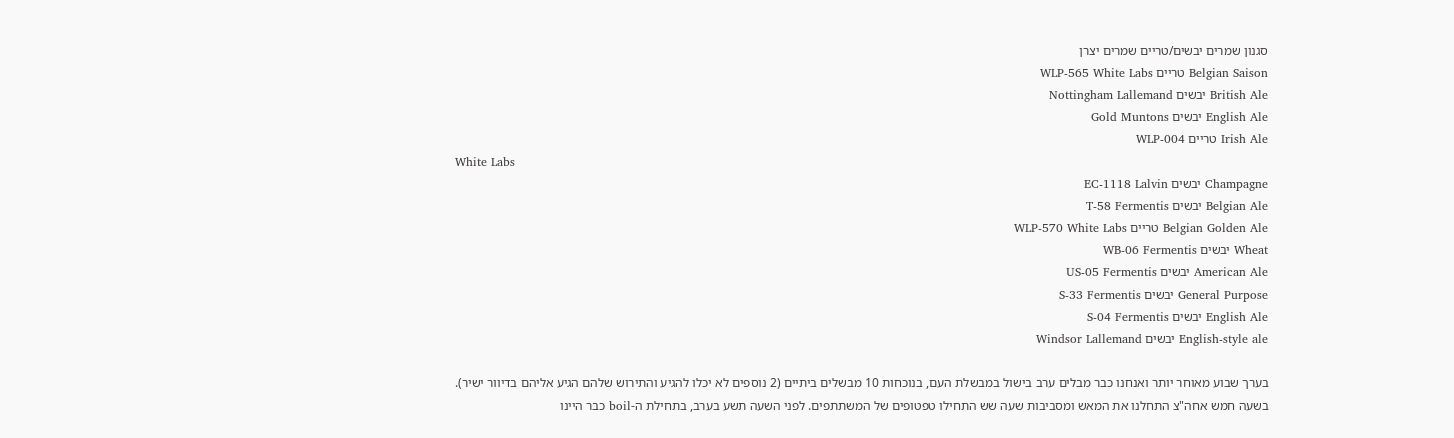סגנון שמרים יבשים/טריים שמרים יצרן
Belgian Saison טריים WLP-565 White Labs
British Ale יבשים Nottingham Lallemand
English Ale יבשים Gold Muntons
Irish Ale טריים WLP-004
White Labs
Champagne יבשים EC-1118 Lalvin
Belgian Ale יבשים T-58 Fermentis
Belgian Golden Ale טריים WLP-570 White Labs
Wheat יבשים WB-06 Fermentis
American Ale יבשים US-05 Fermentis
General Purpose יבשים S-33 Fermentis
English Ale יבשים S-04 Fermentis
English-style ale יבשים Windsor Lallemand

בערך שבוע מאוחר יותר ואנחנו כבר מבלים ערב בישול במבשלת העם, בנוכחות 10 מבשלים ביתיים (2 נוספים לא יכלו להגיע והתירוש שלהם הגיע אליהם בדיוור ישיר). בשעה חמש אחה"צ התחלנו את המאש ומסביבות שעה שש התחילו טפטופים של המשתתפים. לפני השעה תשע בערב, בתחילת ה-boil כבר היינו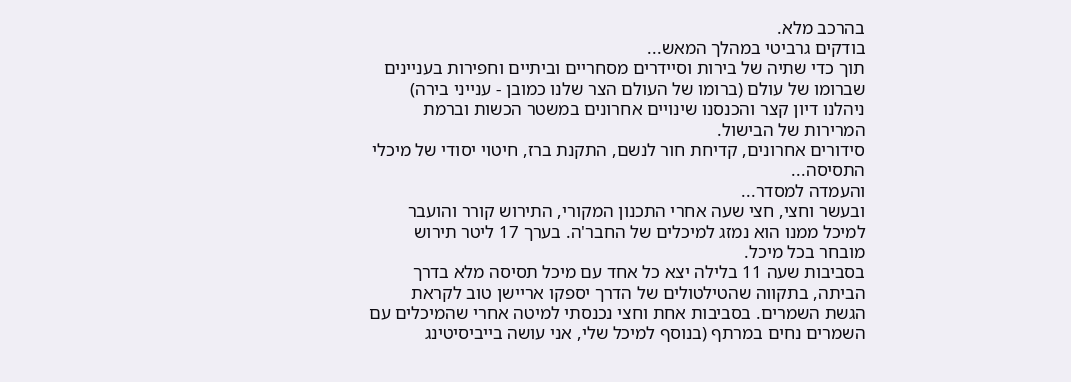בהרכב מלא.
בודקים גרביטי במהלך המאש...
תוך כדי שתיה של בירות וסיידרים מסחריים וביתיים וחפירות בעניינים שברומו של עולם (ברומו של העולם הצר שלנו כמובן - ענייני בירה) ניהלנו דיון קצר והכנסנו שינויים אחרונים במשטר הכשות וברמת המרירות של הבישול.
סידורים אחרונים, קדיחת חור לנשם, התקנת ברז, חיטוי יסודי של מיכלי התסיסה...
והעמדה למסדר...
ובעשר וחצי, חצי שעה אחרי התכנון המקורי, התירוש קורר והועבר למיכל ממנו הוא נמזג למיכלים של החבר'ה. בערך 17 ליטר תירוש מובחר בכל מיכל.
בסביבות שעה 11 בלילה יצא כל אחד עם מיכל תסיסה מלא בדרך הביתה, בתקווה שהטילטולים של הדרך יספקו אריישן טוב לקראת הגשת השמרים. בסביבות אחת וחצי נכנסתי למיטה אחרי שהמיכלים עם השמרים נחים במרתף (בנוסף למיכל שלי, אני עושה בייביסיטינג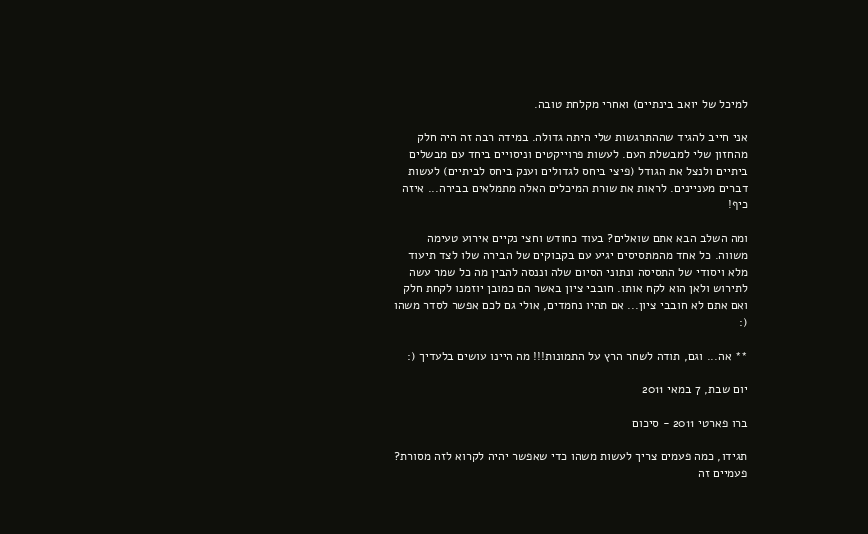למיכל של יואב בינתיים) ואחרי מקלחת טובה.

אני חייב להגיד שההתרגשות שלי היתה גדולה. במידה רבה זה היה חלק מהחזון שלי למבשלת העם. לעשות פרוייקטים וניסויים ביחד עם מבשלים ביתיים ולנצל את הגודל (פיצי ביחס לגדולים וענק ביחס לביתיים) לעשות דברים מעניינים. לראות את שורת המיכלים האלה מתמלאים בבירה... איזה כיף!

ומה השלב הבא אתם שואלים? בעוד כחודש וחצי נקיים אירוע טעימה משווה. כל אחד מהמתסיסים יגיע עם בקבוקים של הבירה שלו לצד תיעוד מלא ויסודי של התסיסה ונתוני הסיום שלה וננסה להבין מה כל שמר עשה לתירוש ולאן הוא לקח אותו. חובבי ציון באשר הם כמובן יוזמנו לקחת חלק ואם אתם לא חובבי ציון... אם תהיו נחמדים, אולי גם לכם אפשר לסדר משהו (:

** אה... וגם, תודה לשחר הרץ על התמונות!!! מה היינו עושים בלעדיך (:

יום שבת, 7 במאי 2011

ברו פארטי 2011 - סיכום

תגידו, כמה פעמים צריך לעשות משהו כדי שאפשר יהיה לקרוא לזה מסורת? פעמיים זה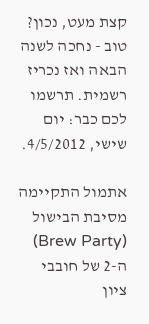קצת מעט, נכון? טוב - נחכה לשנה הבאה ואז נכריז רשמית. תרשמו לכם כבר: יום שישי, 4/5/2012.

אתמול התקיימה מסיבת הבישול (Brew Party) ה-2 של חובבי ציון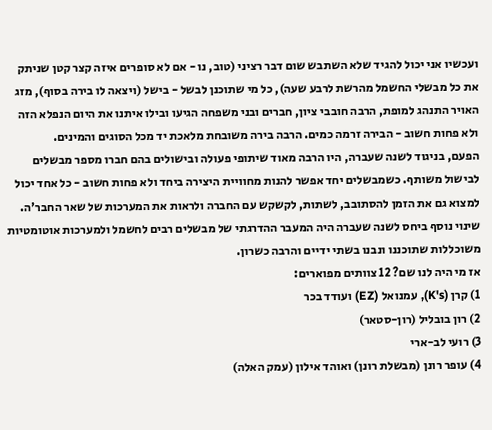ועכשיו אני יכול להגיד שלא השתבש שום דבר רציני (טוב, נו - אם לא סופרים איזה קצר קטן שניתק את כל מבשלי החשמל מהרשת לרבע שעה), כל מי שתוכנן לבשל - בישל (ויצאה לו בירה בסוף), מזג האויר התנהג למופת, הרבה חובבי ציון, חברים ובני משפחה הגיעו ובילו איתנו את היום הנפלא הזה ולא פחות חשוב - הבירה זרמה כמים. הרבה בירה משובחת מלאכת יד מכל הסוגים והמינים.
הפעם, בניגוד לשנה שעברה, היו הרבה מאוד שיתופי פעולה ובישולים בהם חברו מספר מבשלים לבישול משותף. כשמבשלים יחד אפשר להנות מחוויית היצירה ביחד ולא פחות חשוב - כל אחד יכול למצוא גם את הזמן להסתובב, לשתות, לקשקש עם החברה ולראות את המערכות של שאר החבר'ה. שינוי נוסף ביחס לשנה שעברה היה המעבר ההדרגתי של מבשלים רבים לחשמל ולמערכות אוטומטיות משוכללות שתוכננו ונבנו בשתי ידיים והרבה כשרון.
אז מי היה לנו שם? 12 צוותים מפוארים:
1) קרן (K's), עמנואל (EZ) ועודד בכר
2) רון בובליל (רון-סטאר)
3) רועי לב-ארי
4) עופר רונן (מבשלת רונן) ואוהד אילון (עמק האלה)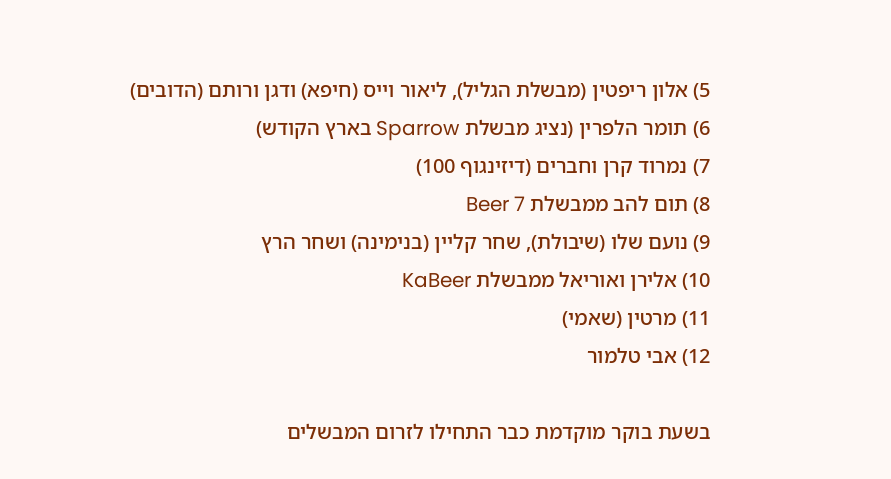5) אלון ריפטין (מבשלת הגליל), ליאור וייס (חיפא) ודגן ורותם (הדובים)
6) תומר הלפרין (נציג מבשלת Sparrow בארץ הקודש)
7) נמרוד קרן וחברים (דיזינגוף 100)
8) תום להב ממבשלת Beer 7
9) נועם שלו (שיבולת), שחר קליין (בנימינה) ושחר הרץ
10) אלירן ואוריאל ממבשלת KaBeer
11) מרטין (שאמי)
12) אבי טלמור

בשעת בוקר מוקדמת כבר התחילו לזרום המבשלים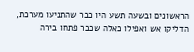הראשונים ובשעה תשע היו כבר שהתניעו מערכת, הדליקו אש ואפילו כאלה שכבר פתחו בירה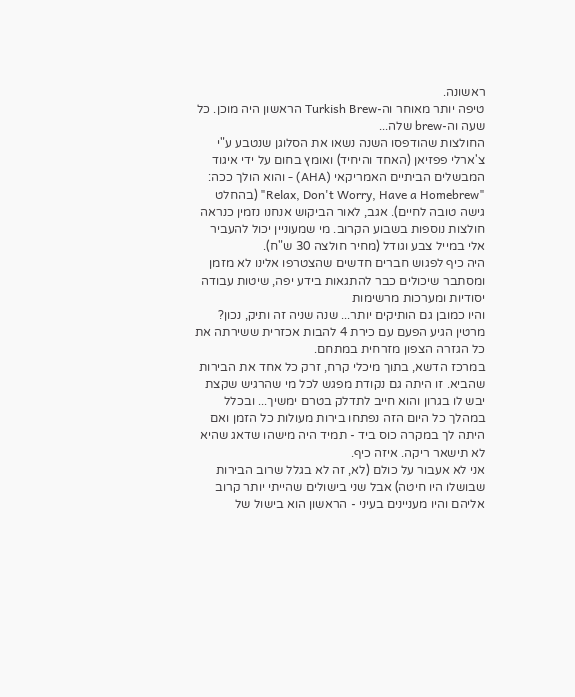ראשונה.
טיפה יותר מאוחר וה-Turkish Brew הראשון היה מוכן. כל שעה וה-brew שלה...
החולצות שהודפסו השנה נשאו את הסלוגן שנטבע ע"י צ'ארלי פפזיאן (האחד והיחיד) ואומץ בחום על ידי איגוד המבשלים הביתיים האמריקאי (AHA) - והוא הולך ככה: "Relax, Don't Worry, Have a Homebrew" (בהחלט גישה טובה לחיים). אגב, לאור הביקוש אנחנו נזמין כנראה חולצות נוספות בשבוע הקרוב. מי שמעוניין יכול להעביר אלי במייל צבע וגודל (מחיר חולצה 30 ש"ח).
היה כיף לפגוש חברים חדשים שהצטרפו אלינו לא מזמן ומסתבר שיכולים כבר להתגאות בידע יפה, שיטות עבודה יסודיות ומערכות מרשימות
והיו כמובן גם הותיקים יותר... שנה שניה זה ותיק, נכון? מרטין הגיע הפעם עם כירת 4 להבות אכזרית ששירתה את כל הגזרה הצפון מזרחית במתחם.
במרכז הדשא, בתוך מיכלי קרח, זרק כל אחד את הבירות שהביא. זו היתה גם נקודת מפגש לכל מי שהרגיש שקצת יבש לו בגרון והוא חייב לתדלק בטרם ימשיך... ובכלל במהלך כל היום הזה נפתחו בירות מעולות כל הזמן ואם היתה לך במקרה כוס ביד - תמיד היה מישהו שדאג שהיא לא תישאר ריקה. איזה כיף.
אני לא אעבור על כולם (לא, זה לא בגלל שרוב הבירות שבושלו היו חיטה) אבל שני בישולים שהייתי יותר קרוב אליהם והיו מעניינים בעיני - הראשון הוא בישול של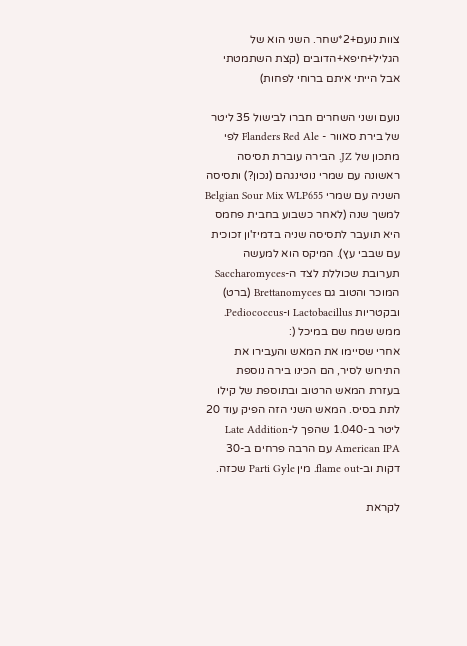צוות נועם+2*שחר. השני הוא של הגליל+חיפא+הדובים (קצת השתמטתי אבל הייתי איתם ברוחי לפחות)

נועם ושני השחרים חברו לבישול 35 ליטר של בירת סאוור - Flanders Red Ale לפי מתכון של JZ. הבירה עוברת תסיסה ראשונה עם שמרי נוטינגהם (נכון?) ותסיסה השניה עם שמרי Belgian Sour Mix WLP655 למשך שנה (לאחר כשבוע בחבית פחמס היא תועבר לתסיסה שניה בדמיז'ון זכוכית עם שבבי עץ). המיקס הוא למעשה תערובת שכוללת לצד ה-Saccharomyces המוכר והטוב גם Brettanomyces (ברט) ובקטריות Lactobacillus ו-Pediococcus. ממש שמח שם במיכל (:
אחרי שסיימו את המאש והעבירו את התירוש לסיר, הם הכינו בירה נוספת בעזרת המאש הרטוב ובתוספת של קילו לתת בסיס. המאש השני הזה הפיק עוד 20 ליטר ב-1.040 שהפך ל-Late Addition American IPA עם הרבה פרחים ב-30 דקות וב-flame out. מין Parti Gyle שכזה.

לקראת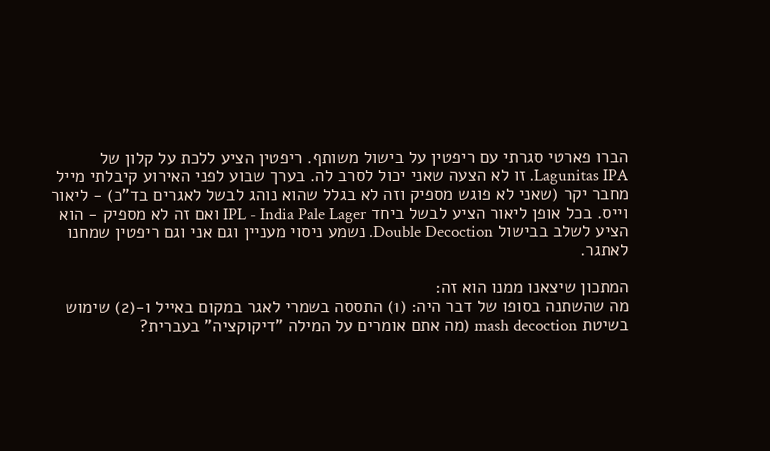הברו פארטי סגרתי עם ריפטין על בישול משותף. ריפטין הציע ללכת על קלון של Lagunitas IPA. זו לא הצעה שאני יכול לסרב לה. בערך שבוע לפני האירוע קיבלתי מייל מחבר יקר (שאני לא פוגש מספיק וזה לא בגלל שהוא נוהג לבשל לאגרים בד"כ) - ליאור וייס. בכל אופן ליאור הציע לבשל ביחד IPL - India Pale Lager ואם זה לא מספיק - הוא הציע לשלב בבישול Double Decoction. נשמע ניסוי מעניין וגם אני וגם ריפטין שמחנו לאתגר.

המתכון שיצאנו ממנו הוא זה:
מה שהשתנה בסופו של דבר היה: (1) התססה בשמרי לאגר במקום באייל ו-(2) שימוש בשיטת mash decoction (מה אתם אומרים על המילה "דיקוקציה" בעברית?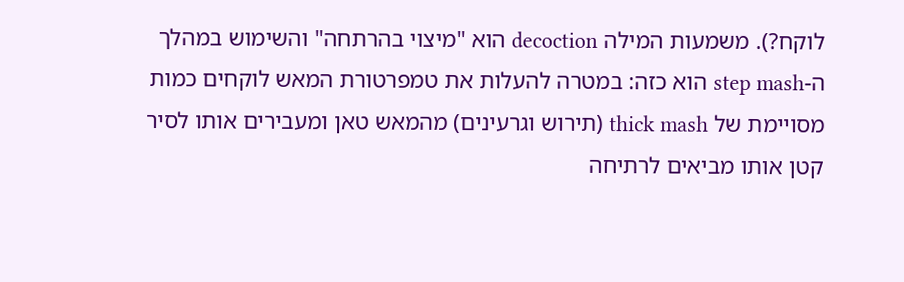לוקח?). משמעות המילה decoction הוא "מיצוי בהרתחה" והשימוש במהלך ה-step mash הוא כזה: במטרה להעלות את טמפרטורת המאש לוקחים כמות מסויימת של thick mash (תירוש וגרעינים) מהמאש טאן ומעבירים אותו לסיר קטן אותו מביאים לרתיחה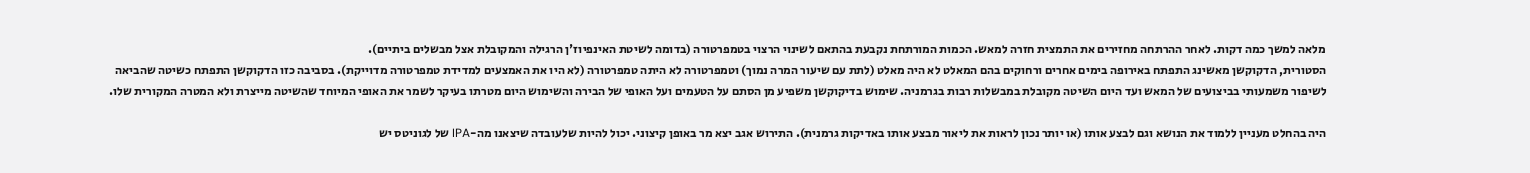מלאה למשך כמה דקות. לאחר ההרתחה מחזירים את התמצית חזרה למאש. הכמות המורתחת נקבעת בהתאם לשינוי הרצוי בטמפרטורה (בדומה לשיטת האינפיוז'ן הרגילה והמקובלת אצל מבשלים ביתיים).
הסטורית, הדקוקשן מאשינג התפתח באירופה בימים אחרים ורחוקים בהם המאלט לא היה מאלט (לתת עם שיעור המרה נמוך) וטמפרטורה לא היתה טמפרטורה (לא היו את האמצעים למדידת טמפרטורה מדוייקת). בסביבה כזו הדקוקשן התפתח כשיטה שהביאה לשיפור משמעותי בביצועים של המאש ועד היום השיטה מקובלת במבשלות רבות בגרמניה. שימוש בדיקוקשן משפיע מן הסתם על הטעמים ועל האופי של הבירה והשימוש היום מטרתו בעיקר לשמר את האופי המיוחד שהשיטה מייצרת ולא המטרה המקורית שלו.

היה בהחלט מעניין ללמוד את הנושא וגם לבצע אותו (או יותר נכון לראות את ליאור מבצע אותו באדיקות גרמנית). התירוש אגב יצא מר באופן קיצוני. יכול להיות שלעובדה שיצאנו מה-IPA של לגוניטס יש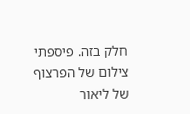חלק בזה. פיספתי צילום של הפרצוף של ליאור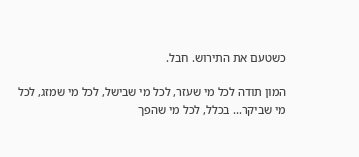כשטעם את התירוש. חבל.

המון תודה לכל מי שעזר, לכל מי שבישל, לכל מי שמזג, לכל מי שביקר... בכלל, לכל מי שהפך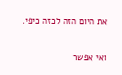את היום הזה לכזה כיפי.

ואי אפשר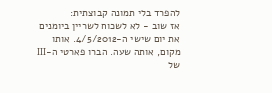להפרד בלי תמונה קבוצתית:
אז שוב - לא לשכוח לשריין ביומנים את יום שישי ה-4/5/2012. אותו מקום, אותה שעה. הברו פארטי ה-III של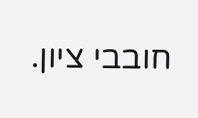חובבי ציון.